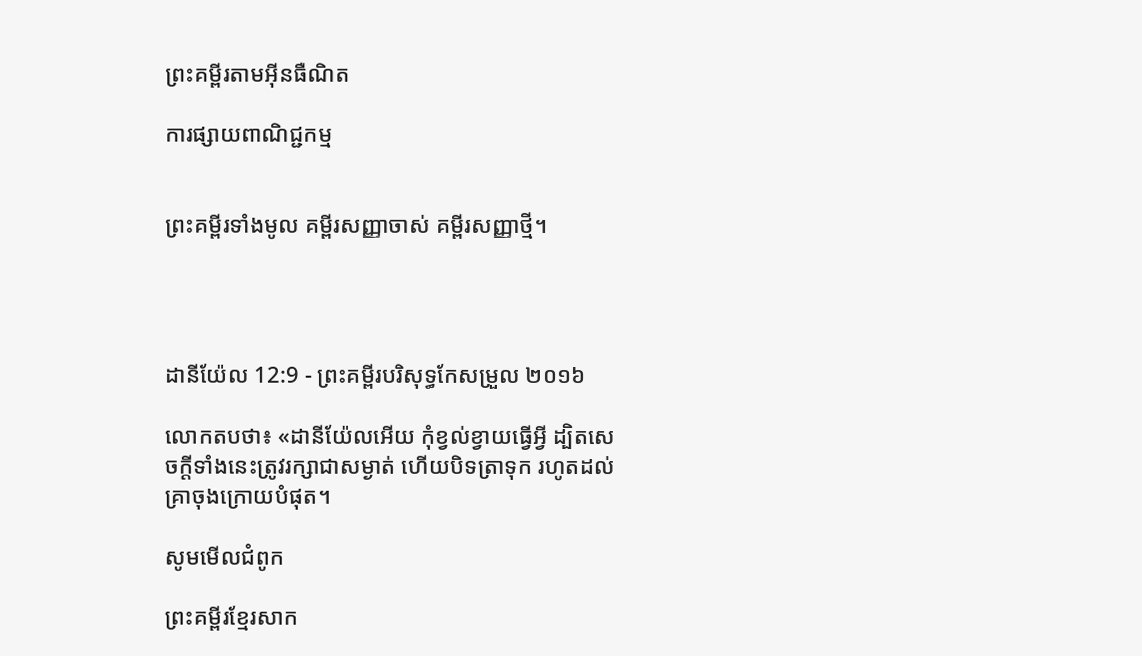ព្រះគម្ពីរតាមអ៊ីនធឺណិត

ការផ្សាយពាណិជ្ជកម្ម


ព្រះគម្ពីរទាំងមូល គម្ពីរសញ្ញាចាស់ គម្ពីរសញ្ញាថ្មី។




ដានី‌យ៉ែល 12:9 - ព្រះគម្ពីរបរិសុទ្ធកែសម្រួល ២០១៦

លោកតបថា៖ «ដានី‌យ៉ែលអើយ កុំខ្វល់ខ្វាយធ្វើអ្វី ដ្បិតសេចក្ដីទាំងនេះត្រូវរក្សាជាសម្ងាត់ ហើយបិទត្រាទុក រហូតដល់គ្រាចុងក្រោយបំផុត។

សូមមើលជំពូក

ព្រះគម្ពីរខ្មែរសាក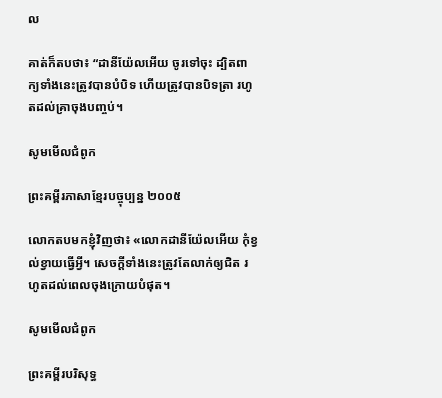ល

គាត់ក៏តបថា៖ “ដានីយ៉ែលអើយ ចូរទៅចុះ ដ្បិតពាក្យទាំងនេះត្រូវបានបំបិទ ហើយត្រូវបានបិទត្រា រហូតដល់គ្រាចុងបញ្ចប់។

សូមមើលជំពូក

ព្រះគម្ពីរភាសាខ្មែរបច្ចុប្បន្ន ២០០៥

លោកតបមកខ្ញុំវិញថា៖ «លោកដានី‌យ៉ែលអើយ កុំខ្វល់ខ្វាយធ្វើអ្វី។ សេចក្ដីទាំងនេះត្រូវតែលាក់ឲ្យជិត រហូតដល់ពេលចុងក្រោយបំផុត។

សូមមើលជំពូក

ព្រះគម្ពីរបរិសុទ្ធ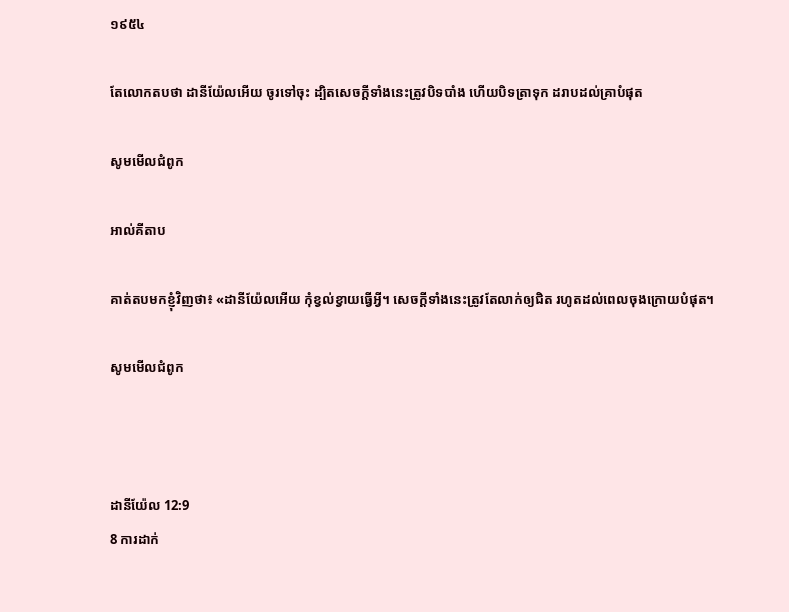១៩៥៤

តែលោកតបថា ដានី‌យ៉ែលអើយ ចូរទៅចុះ ដ្បិតសេចក្ដីទាំងនេះត្រូវបិទបាំង ហើយបិទត្រាទុក ដរាបដល់គ្រាបំផុត

សូមមើលជំពូក

អាល់គីតាប

គាត់តបមកខ្ញុំវិញថា៖ «ដានី‌យ៉ែលអើយ កុំខ្វល់ខ្វាយធ្វើអ្វី។ សេចក្ដីទាំងនេះត្រូវតែលាក់ឲ្យជិត រហូតដល់ពេលចុងក្រោយបំផុត។

សូមមើលជំពូក



ដានី‌យ៉ែល 12:9
8 ការដាក់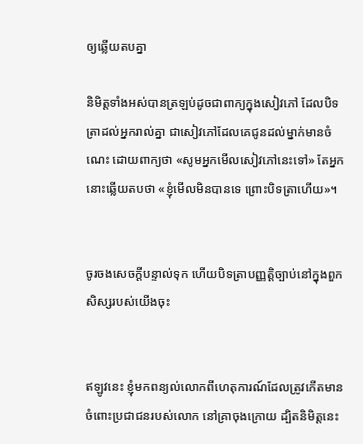ឲ្យឆ្លើយតបគ្នា

និមិត្តទាំងអស់បានត្រឡប់ដូចជាពាក្យក្នុងសៀវភៅ ដែលបិទត្រាដល់អ្នករាល់គ្នា ជាសៀវភៅដែលគេជូនដល់ម្នាក់មានចំណេះ ដោយពាក្យថា «សូមអ្នកមើលសៀវភៅនេះទៅ» តែអ្នកនោះឆ្លើយតបថា «ខ្ញុំមើលមិនបានទេ ព្រោះបិទត្រាហើយ»។


ចូរចងសេចក្ដីបន្ទាល់ទុក ហើយបិទត្រាបញ្ញត្តិច្បាប់នៅក្នុងពួកសិស្សរបស់យើងចុះ


ឥឡូវនេះ ខ្ញុំមកពន្យល់លោកពីហេតុការណ៍ដែលត្រូវកើតមានចំពោះប្រជា‌ជនរបស់លោក នៅគ្រាចុងក្រោយ ដ្បិតនិមិត្តនេះ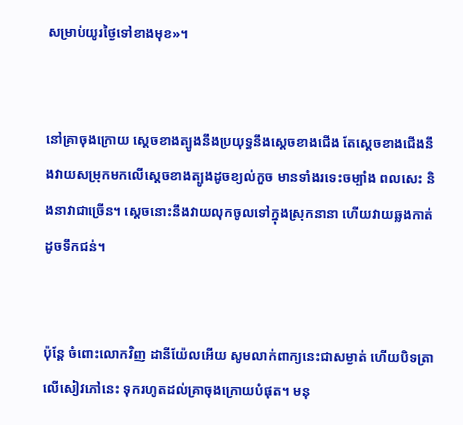សម្រាប់យូរថ្ងៃទៅខាងមុខ»។


នៅគ្រាចុងក្រោយ ស្តេចខាងត្បូងនឹងប្រយុទ្ធនឹងស្ដេចខាងជើង តែស្តេចខាងជើងនឹងវាយសម្រុកមកលើស្ដេចខាងត្បូងដូចខ្យល់កួច មានទាំងរទេះចម្បាំង ពលសេះ និងនាវាជាច្រើន។ ស្ដេចនោះនឹងវាយលុកចូលទៅក្នុងស្រុកនានា ហើយវាយឆ្លងកាត់ដូចទឹកជន់។


ប៉ុន្ដែ ចំពោះលោកវិញ ដានី‌យ៉ែលអើយ សូមលាក់ពាក្យនេះជាសម្ងាត់ ហើយបិទត្រាលើសៀវ‌ភៅនេះ ទុករហូតដល់គ្រាចុងក្រោយបំផុត។ មនុ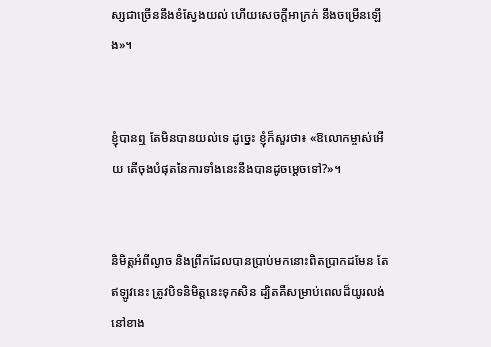ស្សជាច្រើននឹងខំស្វែងយល់ ហើយសេចក្ដីអាក្រក់ នឹងចម្រើនឡើង»។


ខ្ញុំបានឮ តែមិនបានយល់ទេ ដូច្នេះ ខ្ញុំក៏សួរថា៖ «ឱលោកម្ចាស់អើយ តើចុងបំផុតនៃការទាំងនេះនឹងបានដូចម្ដេចទៅ?»។


និមិត្តអំពីល្ងាច និងព្រឹកដែលបានប្រាប់មកនោះពិតប្រាកដមែន តែឥឡូវនេះ ត្រូវបិទនិមិត្តនេះទុកសិន ដ្បិតគឺសម្រាប់ពេលដ៏យូរលង់នៅខាង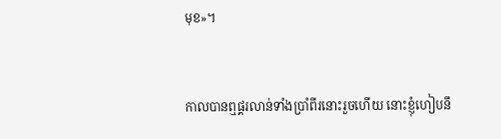មុខ»។


កាលបានឮផ្គរលាន់ទាំងប្រាំពីរនោះរួចហើយ នោះខ្ញុំហៀបនឹ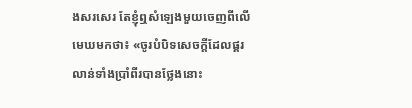ងសរសេរ តែខ្ញុំឮសំឡេងមួយចេញពីលើមេឃមកថា៖ «ចូរបំបិទសេចក្ដីដែលផ្គរលាន់ទាំងប្រាំពីរបានថ្លែងនោះ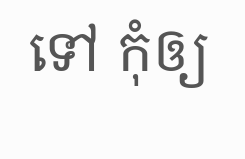ទៅ កុំឲ្យ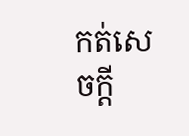កត់សេចក្ដី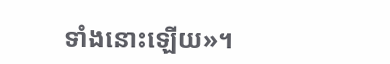ទាំងនោះឡើយ»។